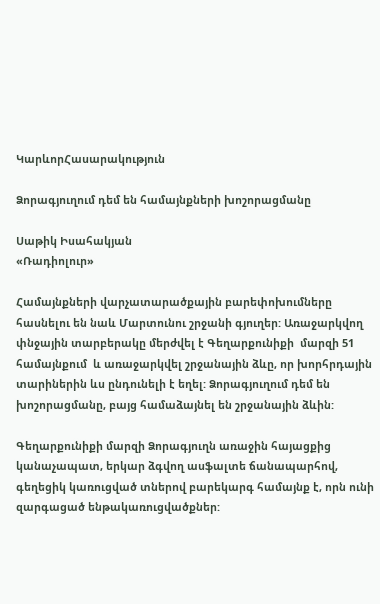ԿարևորՀասարակություն

Ձորագյուղում դեմ են համայնքների խոշորացմանը

Սաթիկ Իսահակյան
«Ռադիոլուր»

Համայնքների վարչատարածքային բարեփոխումները հասնելու են նաև Մարտունու շրջանի գյուղեր: Առաջարկվող փնջային տարբերակը մերժվել է Գեղարքունիքի  մարզի 51 համայնքում  և առաջարկվել շրջանային ձևը, որ խորհրդային տարիներին ևս ընդունելի է եղել: Ձորագյուղում դեմ են խոշորացմանը, բայց համաձայնել են շրջանային ձևին:

Գեղարքունիքի մարզի Ձորագյուղն առաջին հայացքից կանաչապատ, երկար ձգվող ասֆալտե ճանապարհով, գեղեցիկ կառուցված տներով բարեկարգ համայնք է, որն ունի զարգացած ենթակառուցվածքներ: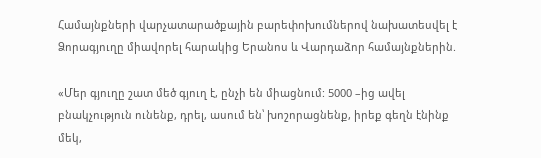Համայնքների վարչատարածքային բարեփոխումներով նախատեսվել է Ձորագյուղը միավորել հարակից Երանոս և Վարդաձոր համայնքներին.

«Մեր գյուղը շատ մեծ գյուղ է, ընչի են միացնում: 5000 –ից ավել բնակչություն ունենք, դրել, ասում են՝ խոշորացնենք, իրեք գեղն էնինք  մեկ,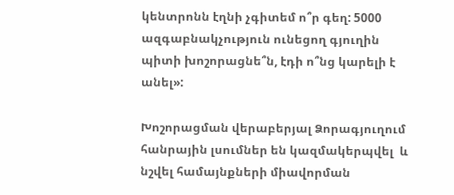կենտրոնն էղնի չգիտեմ ո՞ր գեղ: 5000 ազգաբնակչություն ունեցող գյուղին պիտի խոշորացնե՞ն, էդի ո՞նց կարելի է անել»:

Խոշորացման վերաբերյալ Ձորագյուղում  հանրային լսումներ են կազմակերպվել  և նշվել համայնքների միավորման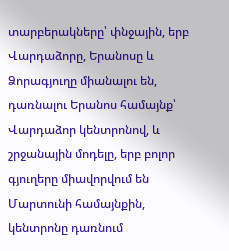տարբերակները՝ փնջային, երբ Վարդաձորը, Երանոսը և Ձորագյուղը միանալու են, դառնալու Երանոս համայնք՝ Վարդաձոր կենտրոնով, և շրջանային մոդելը, երբ բոլոր գյուղերը միավորվում են Մարտունի համայնքին, կենտրոնը դառնում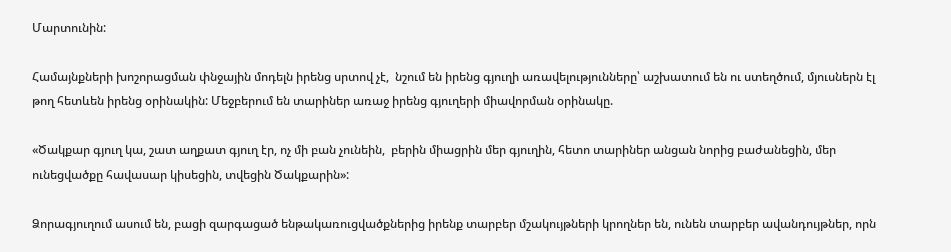Մարտունին:

Համայնքների խոշորացման փնջային մոդելն իրենց սրտով չէ,  նշում են իրենց գյուղի առավելությունները՝ աշխատում են ու ստեղծում, մյուսներն էլ թող հետևեն իրենց օրինակին: Մեջբերում են տարիներ առաջ իրենց գյուղերի միավորման օրինակը.

«Ծակքար գյուղ կա, շատ աղքատ գյուղ էր, ոչ մի բան չունեին,  բերին միացրին մեր գյուղին, հետո տարիներ անցան նորից բաժանեցին, մեր ունեցվածքը հավասար կիսեցին, տվեցին Ծակքարին»:

Ձորագյուղում ասում են, բացի զարգացած ենթակառուցվածքներից իրենք տարբեր մշակույթների կրողներ են, ունեն տարբեր ավանդույթներ, որն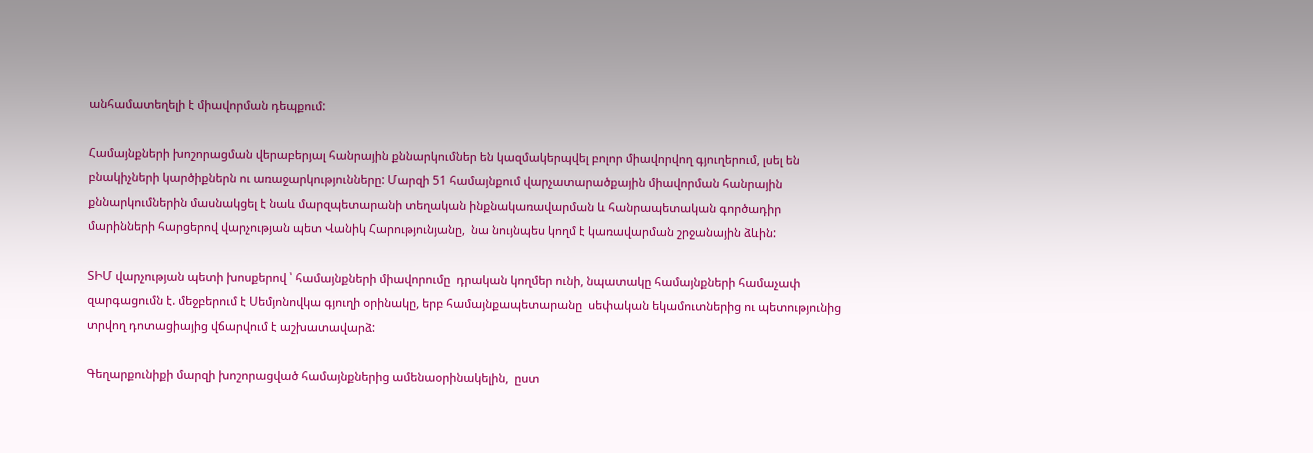անհամատեղելի է միավորման դեպքում:

Համայնքների խոշորացման վերաբերյալ հանրային քննարկումներ են կազմակերպվել բոլոր միավորվող գյուղերում, լսել են բնակիչների կարծիքներն ու առաջարկությունները: Մարզի 51 համայնքում վարչատարածքային միավորման հանրային  քննարկումներին մասնակցել է նաև մարզպետարանի տեղական ինքնակառավարման և հանրապետական գործադիր մարինների հարցերով վարչության պետ Վանիկ Հարությունյանը,  նա նույնպես կողմ է կառավարման շրջանային ձևին:

ՏԻՄ վարչության պետի խոսքերով ՝ համայնքների միավորումը  դրական կողմեր ունի, նպատակը համայնքների համաչափ զարգացումն է. մեջբերում է Սեմյոնովկա գյուղի օրինակը, երբ համայնքապետարանը  սեփական եկամուտներից ու պետությունից տրվող դոտացիայից վճարվում է աշխատավարձ:

Գեղարքունիքի մարզի խոշորացված համայնքներից ամենաօրինակելին,  ըստ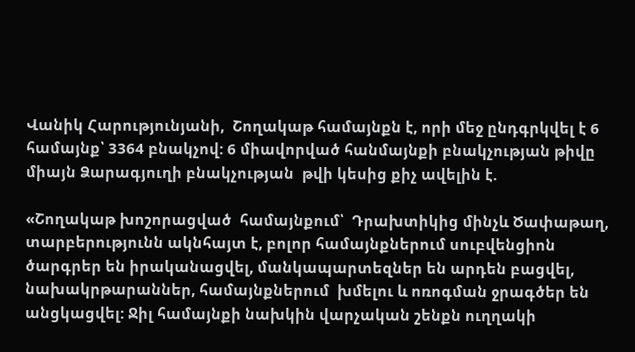Վանիկ Հարությունյանի,  Շողակաթ համայնքն է, որի մեջ ընդգրկվել է 6 համայնք՝ 3364 բնակչով: 6 միավորված հանմայնքի բնակչության թիվը միայն Ձարագյուղի բնակչության  թվի կեսից քիչ ավելին է.

«Շողակաթ խոշորացված  համայնքում՝  Դրախտիկից մինչև Ծափաթաղ, տարբերությունն ակնհայտ է, բոլոր համայնքներում սուբվենցիոն ծարգրեր են իրականացվել, մանկապարտեզներ են արդեն բացվել, նախակրթարաններ, համայնքներում  խմելու և ոռոգման ջրագծեր են անցկացվել: Ջիլ համայնքի նախկին վարչական շենքն ուղղակի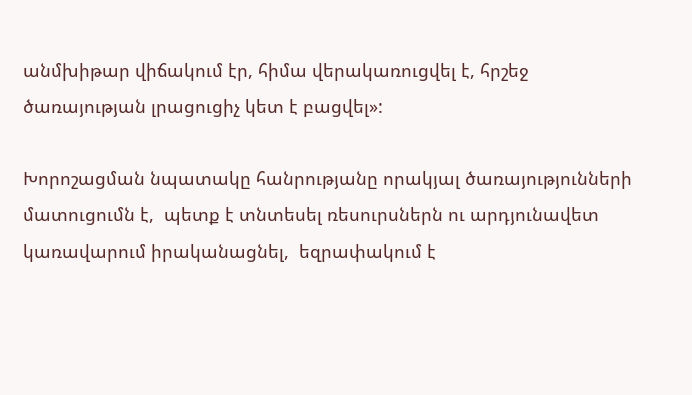անմխիթար վիճակում էր, հիմա վերակառուցվել է, հրշեջ ծառայության լրացուցիչ կետ է բացվել»:

Խորոշացման նպատակը հանրությանը որակյալ ծառայությունների մատուցումն է,  պետք է տնտեսել ռեսուրսներն ու արդյունավետ կառավարում իրականացնել,  եզրափակում է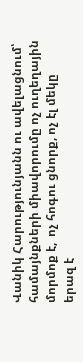Վանիկ Հարությունյանն ու ավելացնում՝ համայնքների միավորումը ոչ ուղեղային մորմոք է,  ոչ հոգու ցնորք, ոչ էլ մեկը երազ է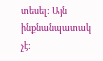տեսել: Այն ինքնանպատակ չէ: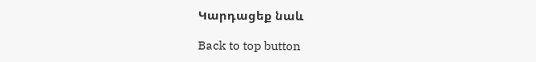Կարդացեք նաև

Back to top button